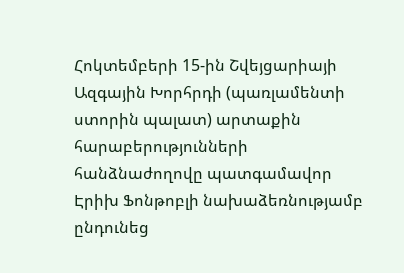Հոկտեմբերի 15-ին Շվեյցարիայի Ազգային Խորհրդի (պառլամենտի ստորին պալատ) արտաքին հարաբերությունների հանձնաժողովը պատգամավոր Էրիխ Ֆոնթոբլի նախաձեռնությամբ ընդունեց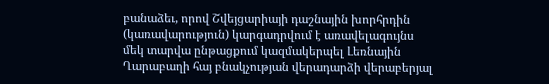բանաձեւ, որով Շվեյցարիայի դաշնային խորհրդին (կառավարություն) կարգադրվում է առավելագույնս մեկ տարվա ընթացքում կազմակերպել Լեռնային Ղարաբաղի հայ բնակչության վերադարձի վերաբերյալ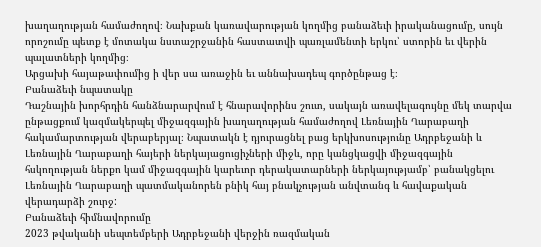խաղաղության համաժողով։ Նախքան կառավարության կողմից բանաձեւի իրականացումը, սույն որոշումը պետք է մոտակա նստաշրջանին հաստատվի պառլամենտի երկու՝ ստորին եւ վերին պալատների կողմից։
Արցախի հայաթափումից ի վեր սա առաջին եւ աննախադեպ գործընթաց է։
Բանաձեւի նպատակը
Դաշնային խորհրդին հանձնարարվում է հնարավորինս շուտ, սակայն առավելագույնը մեկ տարվա ընթացքում կազմակերպել միջազգային խաղաղության համաժողով Լեռնային Ղարաբաղի հակամարտության վերաբերյալ։ Նպատակն է դյուրացնել բաց երկխոսությունը Ադրբեջանի և Լեռնային Ղարաբաղի հայերի ներկայացուցիչների միջև, որը կանցկացվի միջազգային հսկողության ներքո կամ միջազգային կարեւոր դերակատարների ներկայությամբ՝ բանակցելու Լեռնային Ղարաբաղի պատմականորեն բնիկ հայ բնակչության անվտանգ և հավաքական վերադարձի շուրջ:
Բանաձեւի հիմնավորումը
2023 թվականի սեպտեմբերի Ադրբեջանի վերջին ռազմական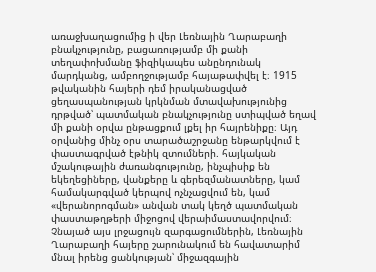առաջխաղացումից ի վեր Լեռնային Ղարաբաղի բնակչությունը, բացառությամբ մի քանի տեղափոխմանը ֆիզիկապես անընդունակ մարդկանց, ամբողջությամբ հայաթափվել է։ 1915 թվականին հայերի դեմ իրականացված ցեղասպանության կրկնման մտավախությունից դրթված՝ պատմական բնակչությունը ստիպված եղավ մի քանի օրվա ընթացքում լքել իր հայրենիքը։ Այդ օրվանից մինչ օրս տարածաշրջանը ենթարկվում է փաստագրված էթնիկ զտումների. հայկական մշակութային ժառանգությունը, ինչպիսիք են եկեղեցիները, վանքերը և գերեզմանատները, կամ համակարգված կերպով ոչնչացվում են, կամ «վերանորոգման» անվան տակ կեղծ պատմական փաստաթղթերի միջոցով վերաիմաստավորվում։ Չնայած այս լրջացույն զարգացումներին, Լեռնային Ղարաբաղի հայերը շարունակում են հավատարիմ մնալ իրենց ցանկության՝ միջազգային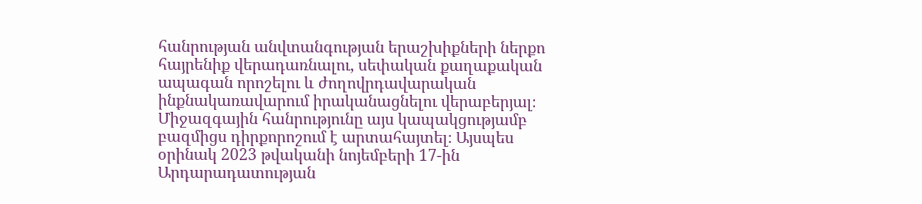հանրության անվտանգության երաշխիքների ներքո հայրենիք վերադառնալու, սեփական քաղաքական ապագան որոշելու և ժողովրդավարական ինքնակառավարում իրականացնելու վերաբերյալ։
Միջազգային հանրությունը այս կապակցությամբ բազմիցս դիրքորոշում է արտահայտել։ Այսպես օրինակ 2023 թվականի նոյեմբերի 17-ին Արդարադատության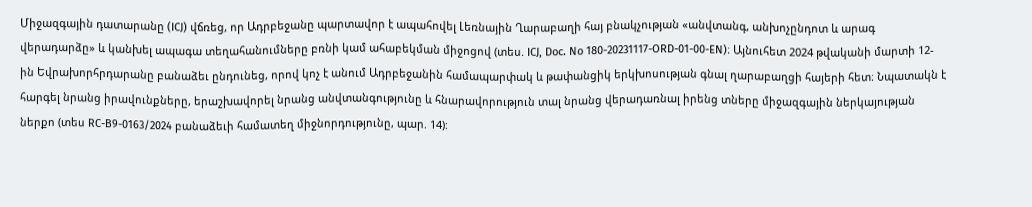Միջազգային դատարանը (ICJ) վճռեց, որ Ադրբեջանը պարտավոր է ապահովել Լեռնային Ղարաբաղի հայ բնակչության «անվտանգ, անխոչընդոտ և արագ վերադարձը» և կանխել ապագա տեղահանումները բռնի կամ ահաբեկման միջոցով (տես. ICJ, Doc. No 180-20231117-ORD-01-00-EN)։ Այնուհետ 2024 թվականի մարտի 12-ին Եվրախորհրդարանը բանաձեւ ընդունեց, որով կոչ է անում Ադրբեջանին համապարփակ և թափանցիկ երկխոսության գնալ ղարաբաղցի հայերի հետ։ Նպատակն է հարգել նրանց իրավունքները, երաշխավորել նրանց անվտանգությունը և հնարավորություն տալ նրանց վերադառնալ իրենց տները միջազգային ներկայության ներքո (տես RC-B9-0163/2024 բանաձեւի համատեղ միջնորդությունը, պար. 14):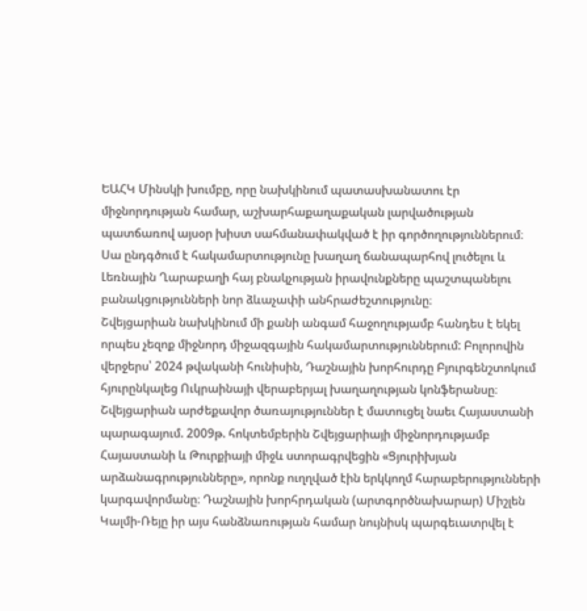ԵԱՀԿ Մինսկի խումբը, որը նախկինում պատասխանատու էր միջնորդության համար, աշխարհաքաղաքական լարվածության պատճառով այսօր խիստ սահմանափակված է իր գործողություններում։ Սա ընդգծում է հակամարտությունը խաղաղ ճանապարհով լուծելու և Լեռնային Ղարաբաղի հայ բնակչության իրավունքները պաշտպանելու բանակցությունների նոր ձևաչափի անհրաժեշտությունը։
Շվեյցարիան նախկինում մի քանի անգամ հաջողությամբ հանդես է եկել որպես չեզոք միջնորդ միջազգային հակամարտություններում: Բոլորովին վերջերս՝ 2024 թվականի հունիսին, Դաշնային խորհուրդը Բյուրգենշտոկում հյուրընկալեց Ուկրաինայի վերաբերյալ խաղաղության կոնֆերանսը։ Շվեյցարիան արժեքավոր ծառայություններ է մատուցել նաեւ Հայաստանի պարագայում. 2009թ. հոկտեմբերին Շվեյցարիայի միջնորդությամբ Հայաստանի և Թուրքիայի միջև ստորագրվեցին «Ցյուրիխյան արձանագրությունները», որոնք ուղղված էին երկկողմ հարաբերությունների կարգավորմանը։ Դաշնային խորհրդական (արտգործնախարար) Միշլեն Կալմի-Ռեյը իր այս հանձնառության համար նույնիսկ պարգեւատրվել է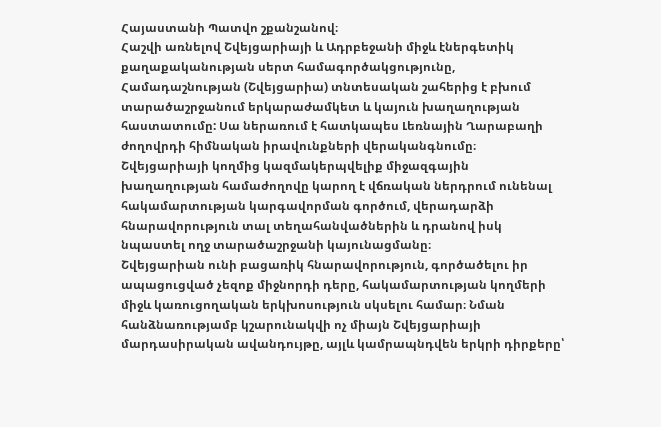Հայաստանի Պատվո շքանշանով։
Հաշվի առնելով Շվեյցարիայի և Ադրբեջանի միջև էներգետիկ քաղաքականության սերտ համագործակցությունը, Համադաշնության (Շվեյցարիա) տնտեսական շահերից է բխում տարածաշրջանում երկարաժամկետ և կայուն խաղաղության հաստատումը: Սա ներառում է հատկապես Լեռնային Ղարաբաղի ժողովրդի հիմնական իրավունքների վերականգնումը։ Շվեյցարիայի կողմից կազմակերպվելիք միջազգային խաղաղության համաժողովը կարող է վճռական ներդրում ունենալ հակամարտության կարգավորման գործում, վերադարձի հնարավորություն տալ տեղահանվածներին և դրանով իսկ նպաստել ողջ տարածաշրջանի կայունացմանը։
Շվեյցարիան ունի բացառիկ հնարավորություն, գործածելու իր ապացուցված չեզոք միջնորդի դերը, հակամարտության կողմերի միջև կառուցողական երկխոսություն սկսելու համար։ Նման հանձնառությամբ կշարունակվի ոչ միայն Շվեյցարիայի մարդասիրական ավանդույթը, այլև կամրապնդվեն երկրի դիրքերը՝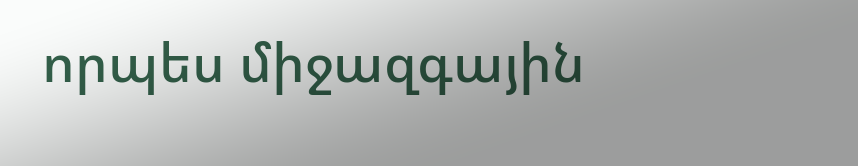որպես միջազգային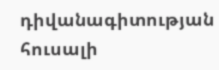դիվանագիտության հուսալի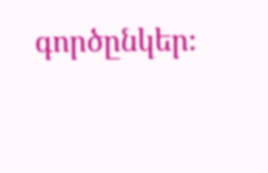գործընկեր։